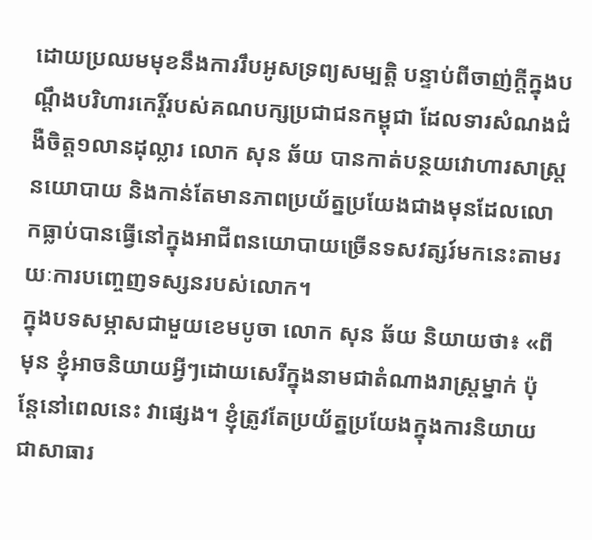ដោយប្រឈមមុខនឹងការរឹបអូសទ្រព្យសម្បត្តិ បន្ទាប់ពីចាញ់ក្តីក្នុងបណ្តឹងបរិហារកេរ្តិ៍របស់គណបក្សប្រជាជនកម្ពុជា ដែលទារសំណងជំងឺចិត្ត១លានដុល្លារ លោក សុន ឆ័យ បានកាត់បន្ថយវោហារសាស្ត្រនយោបាយ និងកាន់តែមានភាពប្រយ័ត្នប្រយែងជាងមុនដែលលោកធ្លាប់បានធ្វើនៅក្នុងអាជីពនយោបាយច្រើនទសវត្សរ៍មកនេះតាមរយៈការបញ្ចេញទស្សនរបស់លោក។
ក្នុងបទសម្ភាសជាមួយខេមបូចា លោក សុន ឆ័យ និយាយថា៖ «ពីមុន ខ្ញុំអាចនិយាយអ្វីៗដោយសេរីក្នុងនាមជាតំណាងរាស្ត្រម្នាក់ ប៉ុន្តែនៅពេលនេះ វាផ្សេង។ ខ្ញុំត្រូវតែប្រយ័ត្នប្រយែងក្នុងការនិយាយជាសាធារ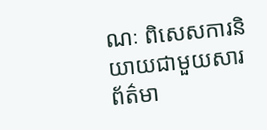ណៈ ពិសេសការនិយាយជាមួយសារព័ត៌មា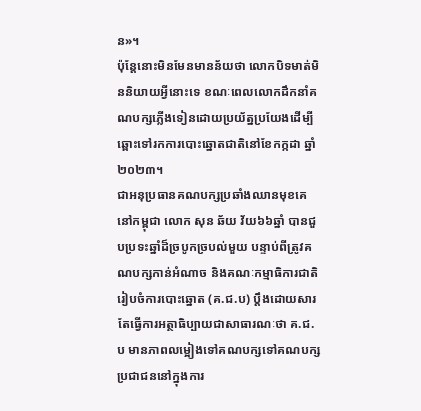ន»។
ប៉ុន្តែនោះមិនមែនមានន័យថា លោកបិទមាត់មិននិយាយអ្វីនោះទេ ខណៈពេលលោកដឹកនាំគណបក្សភ្លើងទៀនដោយប្រយ័ត្នប្រយែងដើម្បីឆ្ពោះទៅរកការបោះឆ្នោតជាតិនៅខែកក្កដា ឆ្នាំ ២០២៣។
ជាអនុប្រធានគណបក្សប្រឆាំងឈានមុខគេនៅកម្ពុជា លោក សុន ឆ័យ វ័យ៦៦ឆ្នាំ បានជួបប្រទះឆ្នាំដ៏ច្របូកច្របល់មួយ បន្ទាប់ពីត្រូវគណបក្សកាន់អំណាច និងគណៈកម្មាធិការជាតិរៀបចំការបោះឆ្នោត (គ.ជ.ប) ប្តឹងដោយសារតែធ្វើការអត្ថាធិប្បាយជាសាធារណៈថា គ.ជ.ប មានភាពលម្អៀងទៅគណបក្សទៅគណបក្សប្រជាជននៅក្នុងការ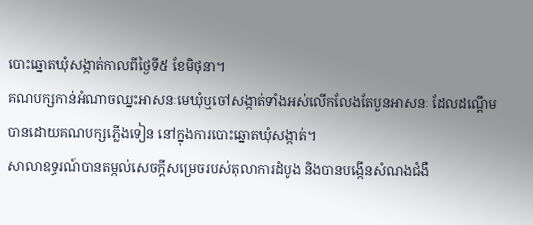បោះឆ្នោតឃុំសង្កាត់កាលពីថ្ងៃទី៥ ខែមិថុនា។
គណបក្សកាន់អំណាចឈ្នះអាសនៈមេឃុំឬចៅសង្កាត់ទាំងអស់លើកលែងតែបួនអាសនៈ ដែលដណ្តើមបានដោយគណបក្សភ្លើងទៀន នៅក្នុងការបោះឆ្នោតឃុំសង្កាត់។
សាលាឧទ្ធរណ៍បានតម្កល់សេចក្តីសម្រេចរបស់តុលាការដំបូង និងបានបង្កើនសំណងជំងឺ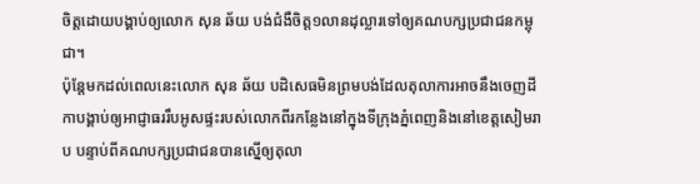ចិត្តដោយបង្គាប់ឲ្យលោក សុន ឆ័យ បង់ជំងឺចិត្ត១លានដុល្លារទៅឲ្យគណបក្សប្រជាជនកម្ពុជា។
ប៉ុន្តែមកដល់ពេលនេះលោក សុន ឆ័យ បដិសេធមិនព្រមបង់ដែលតុលាការអាចនឹងចេញដីកាបង្គាប់ឲ្យអាជ្ញាធររឹបអូសផ្ទះរបស់លោកពីរកន្លែងនៅក្នុងទីក្រុងភ្នំពេញនិងនៅខេត្តសៀមរាប បន្ទាប់ពីគណបក្សប្រជាជនបានស្នើឲ្យតុលា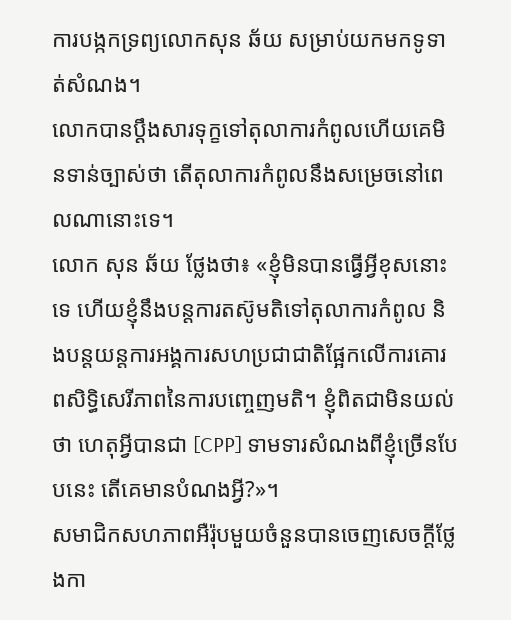ការបង្កកទ្រព្យលោកសុន ឆ័យ សម្រាប់យកមកទូទាត់សំណង។
លោកបានប្តឹងសារទុក្ខទៅតុលាការកំពូលហើយគេមិនទាន់ច្បាស់ថា តើតុលាការកំពូលនឹងសម្រេចនៅពេលណានោះទេ។
លោក សុន ឆ័យ ថ្លែងថា៖ «ខ្ញុំមិនបានធ្វើអ្វីខុសនោះទេ ហើយខ្ញុំនឹងបន្តការតស៊ូមតិទៅតុលាការកំពូល និងបន្តយន្តការអង្គការសហប្រជាជាតិផ្អែកលើការគោរពសិទ្ធិសេរីភាពនៃការបញ្ចេញមតិ។ ខ្ញុំពិតជាមិនយល់ថា ហេតុអ្វីបានជា [CPP] ទាមទារសំណងពីខ្ញុំច្រើនបែបនេះ តើគេមានបំណងអ្វី?»។
សមាជិកសហភាពអឺរ៉ុបមួយចំនួនបានចេញសេចក្តីថ្លែងកា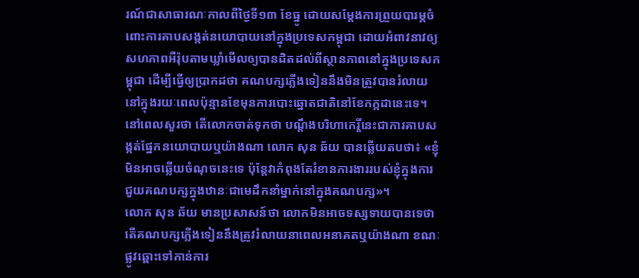រណ៍ជាសាធារណៈកាលពីថ្ងៃទី១៣ ខែធ្នូ ដោយសម្តែងការព្រួយបារម្ភចំពោះការគាបសង្កត់នយោបាយនៅក្នុងប្រទេសកម្ពុជា ដោយអំពាវនាវឲ្យសហភាពអឺរ៉ុបតាមឃ្លាំមើលឲ្យបានដិតដល់ពីស្ថានភាពនៅក្នុងប្រទេសកម្ពុជា ដើម្បីធ្វើឲ្យប្រាកដថា គណបក្សភ្លើងទៀននឹងមិនត្រូវបានរំលាយនៅក្នុងរយៈពេលប៉ុន្មានខែមុនការបោះឆ្នោតជាតិនៅខែកក្កដានេះទេ។
នៅពេលសួរថា តើលោកចាត់ទុកថា បណ្តឹងបរិហាកេរ្តិ៍នេះជាការគាបសង្កត់ផ្នែកនយោបាយឬយ៉ាងណា លោក សុន ឆ័យ បានឆ្លើយតបថា៖ «ខ្ញុំមិនអាចឆ្លើយចំណុចនេះទេ ប៉ុន្តែវាកំពុងតែរំខានការងាររបស់ខ្ញុំក្នុងការជួយគណបក្សក្នុងឋានៈជាមេដឹកនាំម្នាក់នៅក្នុងគណបក្ស»។
លោក សុន ឆ័យ មានប្រសាសន៍ថា លោកមិនអាចទស្សទាយបានទេថា តើគណបក្សភ្លើងទៀននឹងត្រូវរំលាយនាពេលអនាគតឬយ៉ាងណា ខណៈផ្លូវឆ្ពោះទៅកាន់ការ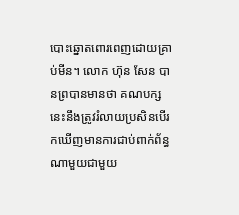បោះឆ្នោតពោរពេញដោយគ្រាប់មីន។ លោក ហ៊ុន សែន បានព្របានមានថា គណបក្សនេះនឹងត្រូវរំលាយប្រសិនបើរកឃើញមានការជាប់ពាក់ព័ន្ធណាមួយជាមួយ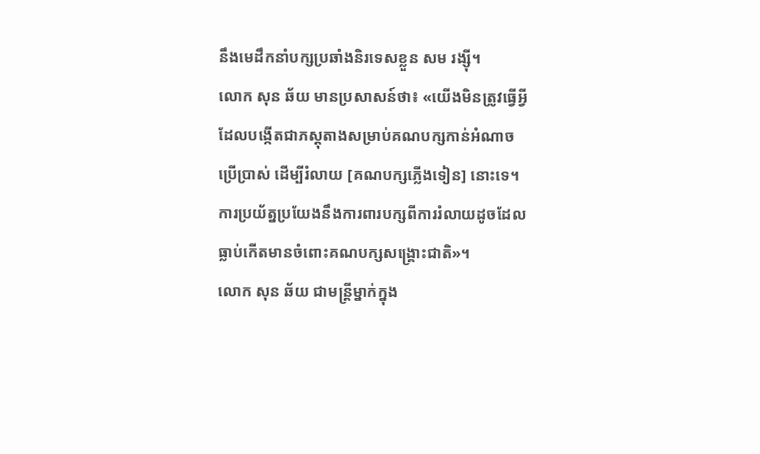នឹងមេដឹកនាំបក្សប្រឆាំងនិរទេសខ្លួន សម រង្ស៊ី។
លោក សុន ឆ័យ មានប្រសាសន៍ថា៖ «យើងមិនត្រូវធ្វើអ្វីដែលបង្កើតជាភស្តុតាងសម្រាប់គណបក្សកាន់អំណាចប្រើប្រាស់ ដើម្បីរំលាយ [គណបក្សភ្លើងទៀន] នោះទេ។ ការប្រយ័ត្នប្រយែងនឹងការពារបក្សពីការរំលាយដូចដែលធ្លាប់កើតមានចំពោះគណបក្សសង្គ្រោះជាតិ»។
លោក សុន ឆ័យ ជាមន្ត្រីម្នាក់ក្នុង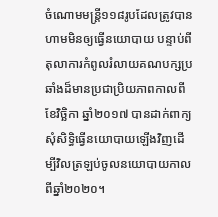ចំណោមមន្ត្រី១១៨រូបដែលត្រូវបានហាមមិនឲ្យធ្វើនយោបាយ បន្ទាប់ពីតុលាការកំពូលរំលាយគណបក្សប្រឆាំងដ៏មានប្រជាប្រិយភាពកាលពីខែវិច្ឆិកា ឆ្នាំ២០១៧ បានដាក់ពាក្យសុំសិទ្ធិធ្វើនយោបាយឡើងវិញដើម្បីវិលត្រឡប់ចូលនយោបាយកាលពីឆ្នាំ២០២០។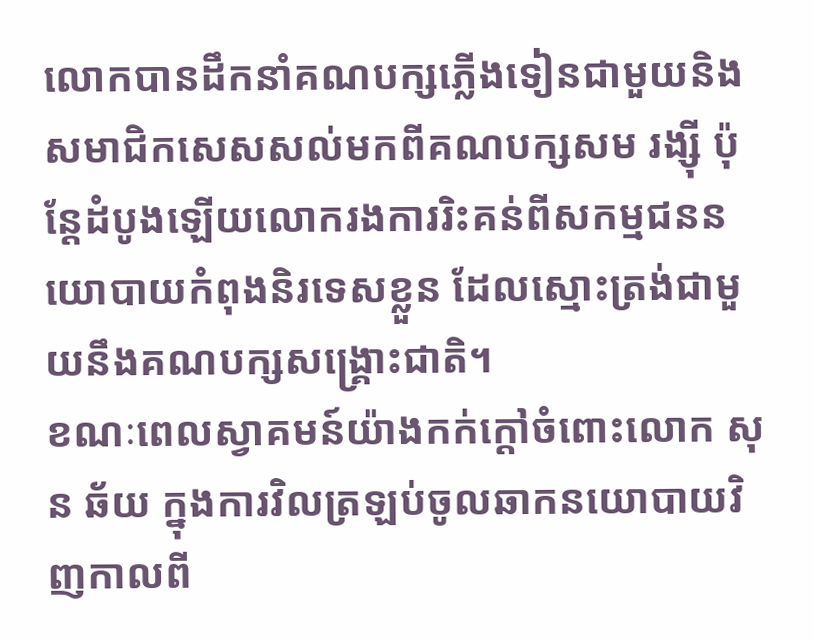លោកបានដឹកនាំគណបក្សភ្លើងទៀនជាមួយនិងសមាជិកសេសសល់មកពីគណបក្សសម រង្ស៊ី ប៉ុន្តែដំបូងឡើយលោករងការរិះគន់ពីសកម្មជននយោបាយកំពុងនិរទេសខ្លួន ដែលស្មោះត្រង់ជាមួយនឹងគណបក្សសង្គ្រោះជាតិ។
ខណៈពេលស្វាគមន៍យ៉ាងកក់ក្តៅចំពោះលោក សុន ឆ័យ ក្នុងការវិលត្រឡប់ចូលឆាកនយោបាយវិញកាលពី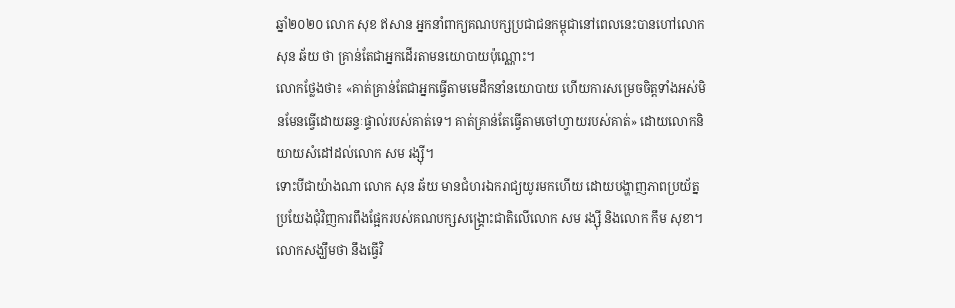ឆ្នាំ២០២០ លោក សុខ ឥសាន អ្នកនាំពាក្យគណបក្សប្រជាជនកម្ពុជានៅពេលនេះបានហៅលោក សុន ឆ័យ ថា គ្រាន់តែជាអ្នកដើរតាមនយោបាយប៉ុណ្ណោះ។
លោកថ្លែងថា៖ «គាត់គ្រាន់តែជាអ្នកធ្វើតាមមេដឹកនាំនយោបាយ ហើយការសម្រេចចិត្តទាំងអស់មិនមែនធ្វើដោយឆន្ទៈផ្ទាល់របស់គាត់ទេ។ គាត់គ្រាន់តែធ្វើតាមចៅហ្វាយរបស់គាត់» ដោយលោកនិយាយសំដៅដល់លោក សម រង្ស៊ី។
ទោះបីជាយ៉ាងណា លោក សុន ឆ័យ មានជំហរឯករាជ្យយូរមកហើយ ដោយបង្ហាញភាពប្រយ័ត្នប្រយែងជុំវិញការពឹងផ្អែករបស់គណបក្សសង្គ្រោះជាតិលើលោក សម រង្ស៊ី និងលោក កឹម សុខា។ លោកសង្ឃឹមថា នឹងធ្វើវិ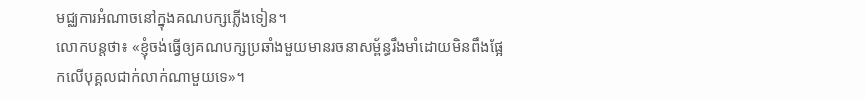មជ្ឈការអំណាចនៅក្នុងគណបក្សភ្លើងទៀន។
លោកបន្តថា៖ «ខ្ញុំចង់ធ្វើឲ្យគណបក្សប្រឆាំងមួយមានរចនាសម្ព័ន្ធរឹងមាំដោយមិនពឹងផ្អែកលើបុគ្គលជាក់លាក់ណាមួយទេ»។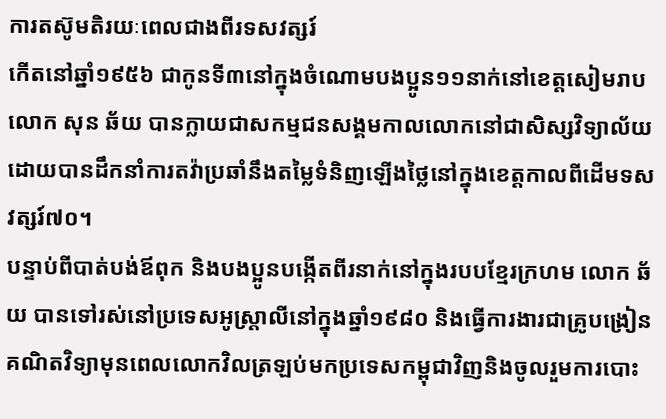ការតស៊ូមតិរយៈពេលជាងពីរទសវត្សរ៍
កើតនៅឆ្នាំ១៩៥៦ ជាកូនទី៣នៅក្នុងចំណោមបងប្អូន១១នាក់នៅខេត្តសៀមរាប លោក សុន ឆ័យ បានក្លាយជាសកម្មជនសង្គមកាលលោកនៅជាសិស្សវិទ្យាល័យដោយបានដឹកនាំការតវ៉ាប្រឆាំនឹងតម្លៃទំនិញឡើងថ្លៃនៅក្នុងខេត្តកាលពីដើមទសវត្សរ៍៧០។
បន្ទាប់ពីបាត់បង់ឪពុក និងបងប្អូនបង្កើតពីរនាក់នៅក្នុងរបបខ្មែរក្រហម លោក ឆ័យ បានទៅរស់នៅប្រទេសអូស្ត្រាលីនៅក្នុងឆ្នាំ១៩៨០ និងធ្វើការងារជាគ្រូបង្រៀនគណិតវិទ្យាមុនពេលលោកវិលត្រឡប់មកប្រទេសកម្ពុជាវិញនិងចូលរួមការបោះ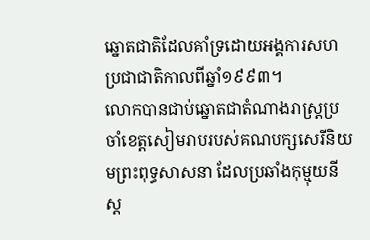ឆ្នោតជាតិដែលគាំទ្រដោយអង្គការសហប្រជាជាតិកាលពីឆ្នាំ១៩៩៣។
លោកបានជាប់ឆ្នោតជាតំណាងរាស្ត្រប្រចាំខេត្តសៀមរាបរបស់គណបក្សសេរីនិយមព្រះពុទ្ធសាសនា ដែលប្រឆាំងកុម្មុយនីស្ត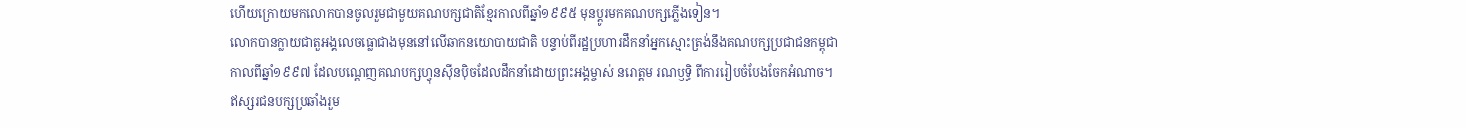ហើយក្រោយមកលោកបានចូលរួមជាមួយគណបក្សជាតិខ្មែរកាលពីឆ្នាំ១៩៩៥ មុនប្តូរមកគណបក្សភ្លើងទៀន។
លោកបានក្លាយជាតួអង្គលេចធ្លោជាងមុននៅលើឆាកនយោបាយជាតិ បន្ទាប់ពីរដ្ឋប្រហារដឹកនាំអ្នកស្មោះត្រង់នឹងគណបក្សប្រជាជនកម្ពុជាកាលពីឆ្នាំ១៩៩៧ ដែលបណ្តេញគណបក្សហ្វុនស៊ីនប៉ិចដែលដឹកនាំដោយព្រះអង្គម្ចាស់ នរោត្តម រណឫទ្ធិ ពីការរៀបចំបែងចែកអំណាច។
ឥស្សរជនបក្សប្រឆាំងរួម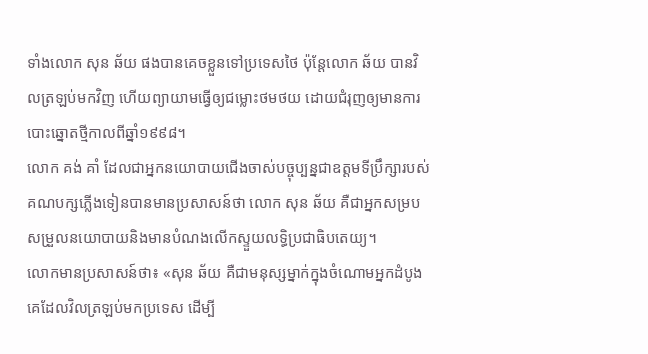ទាំងលោក សុន ឆ័យ ផងបានគេចខ្លួនទៅប្រទេសថៃ ប៉ុន្តែលោក ឆ័យ បានវិលត្រឡប់មកវិញ ហើយព្យាយាមធ្វើឲ្យជម្លោះថមថយ ដោយជំរុញឲ្យមានការបោះឆ្នោតថ្មីកាលពីឆ្នាំ១៩៩៨។
លោក គង់ គាំ ដែលជាអ្នកនយោបាយជើងចាស់បច្ចុប្បន្នជាឧត្តមទីប្រឹក្សារបស់គណបក្សភ្លើងទៀនបានមានប្រសាសន៍ថា លោក សុន ឆ័យ គឺជាអ្នកសម្របសម្រួលនយោបាយនិងមានបំណងលើកស្ទួយលទ្ធិប្រជាធិបតេយ្យ។
លោកមានប្រសាសន៍ថា៖ «សុន ឆ័យ គឺជាមនុស្សម្នាក់ក្នុងចំណោមអ្នកដំបូងគេដែលវិលត្រឡប់មកប្រទេស ដើម្បី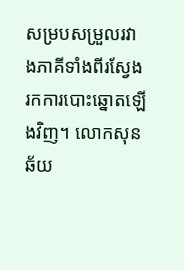សម្របសម្រួលរវាងភាគីទាំងពីរស្វែងរកការបោះឆ្នោតឡើងវិញ។ លោកសុន ឆ័យ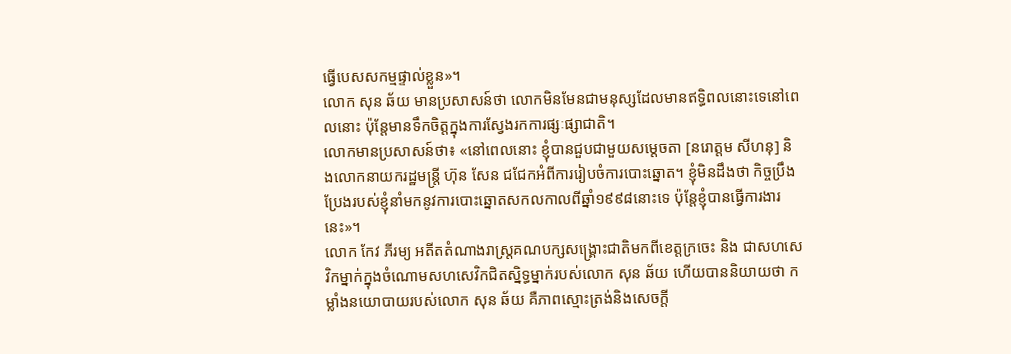ធ្វើបេសសកម្មផ្ទាល់ខ្លួន»។
លោក សុន ឆ័យ មានប្រសាសន៍ថា លោកមិនមែនជាមនុស្សដែលមានឥទ្ធិពលនោះទេនៅពេលនោះ ប៉ុន្តែមានទឹកចិត្តក្នុងការស្វែងរកការផ្សៈផ្សាជាតិ។
លោកមានប្រសាសន៍ថា៖ «នៅពេលនោះ ខ្ញុំបានជួបជាមួយសម្តេចតា [នរោត្តម សីហនុ] និងលោកនាយករដ្ឋមន្ត្រី ហ៊ុន សែន ជជែកអំពីការរៀបចំការបោះឆ្នោត។ ខ្ញុំមិនដឹងថា កិច្ចប្រឹងប្រែងរបស់ខ្ញុំនាំមកនូវការបោះឆ្នោតសកលកាលពីឆ្នាំ១៩៩៨នោះទេ ប៉ុន្តែខ្ញុំបានធ្វើការងារនេះ»។
លោក កែវ ភីរម្យ អតីតតំណាងរាស្ត្រគណបក្សសង្គ្រោះជាតិមកពីខេត្តក្រចេះ និង ជាសហសេវិកម្នាក់ក្នុងចំណោមសហសេវិកជិតស្និទ្ធម្នាក់របស់លោក សុន ឆ័យ ហើយបាននិយាយថា កម្លាំងនយោបាយរបស់លោក សុន ឆ័យ គឺភាពស្មោះត្រង់និងសេចក្តី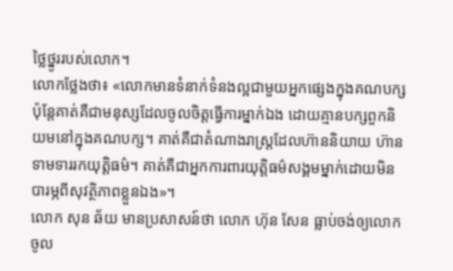ថ្លៃថ្នូររបស់លោក។
លោកថ្លែងថា៖ «លោកមានទំនាក់ទំនងល្អជាមួយអ្នកផ្សេងក្នុងគណបក្ស ប៉ុន្តែគាត់គឺជាមនុស្សដែលចូលចិត្តធ្វើការម្នាក់ឯង ដោយគ្មានបក្សពួកនិយមនៅក្នុងគណបក្ស។ គាត់គឺជាតំណាងរាស្ត្រដែលហ៊ាននិយាយ ហ៊ានទាមទាររកយុត្តិធម៌។ គាត់គឺជាអ្នកការពារយុត្តិធម៌សង្គមម្នាក់ដោយមិនបារម្ភពីសុវត្ថិភាពខ្លួនឯង»។
លោក សុន ឆ័យ មានប្រសាសន៍ថា លោក ហ៊ុន សែន ធ្លាប់ចង់ឲ្យលោកចូល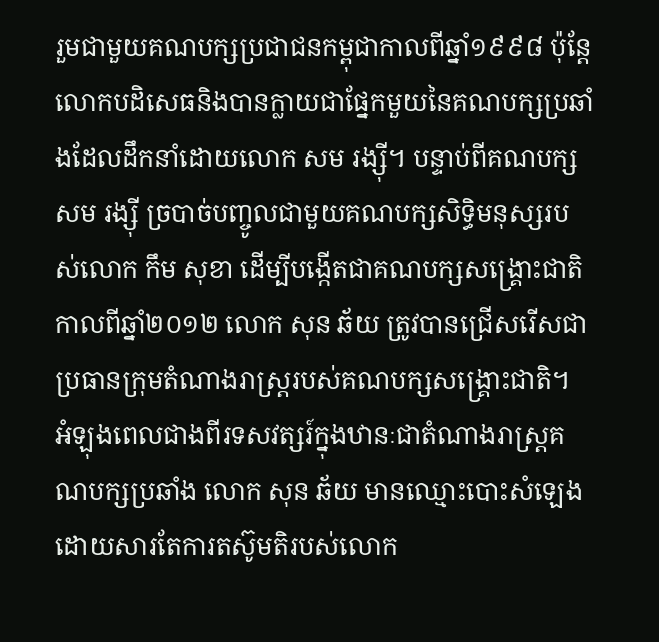រួមជាមួយគណបក្សប្រជាជនកម្ពុជាកាលពីឆ្នាំ១៩៩៨ ប៉ុន្តែលោកបដិសេធនិងបានក្លាយជាផ្នែកមួយនៃគណបក្សប្រឆាំងដែលដឹកនាំដោយលោក សម រង្ស៊ី។ បន្ទាប់ពីគណបក្ស សម រង្ស៊ី ច្របាច់បញ្ចូលជាមួយគណបក្សសិទ្ធិមនុស្សរបស់លោក កឹម សុខា ដើម្បីបង្កើតជាគណបក្សសង្គ្រោះជាតិកាលពីឆ្នាំ២០១២ លោក សុន ឆ័យ ត្រូវបានជ្រើសរើសជាប្រធានក្រុមតំណាងរាស្ត្ររបស់គណបក្សសង្គ្រោះជាតិ។
អំឡុងពេលជាងពីរទសវត្សរ៍ក្នុងឋានៈជាតំណាងរាស្ត្រគណបក្សប្រឆាំង លោក សុន ឆ័យ មានឈ្មោះបោះសំឡេងដោយសារតែការតស៊ូមតិរបស់លោក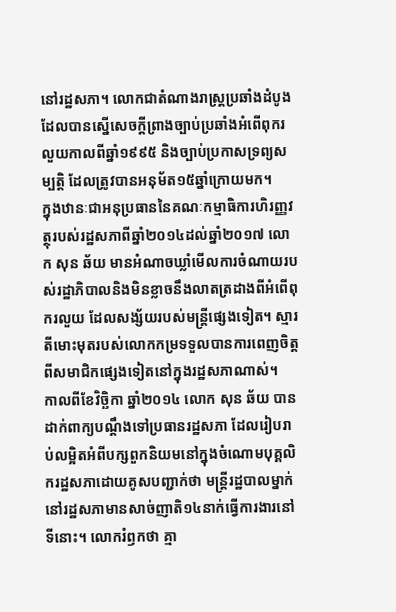នៅរដ្ឋសភា។ លោកជាតំណាងរាស្ត្រប្រឆាំងដំបូងដែលបានស្នើសេចក្តីព្រាងច្បាប់ប្រឆាំងអំពើពុករលួយកាលពីឆ្នាំ១៩៩៥ និងច្បាប់ប្រកាសទ្រព្យសម្បត្តិ ដែលត្រូវបានអនុម័ត១៥ឆ្នាំក្រោយមក។
ក្នុងឋានៈជាអនុប្រធាននៃគណៈកម្មាធិការហិរញ្ញវត្ថុរបស់រដ្ឋសភាពីឆ្នាំ២០១៤ដល់ឆ្នាំ២០១៧ លោក សុន ឆ័យ មានអំណាចឃ្លាំមើលការចំណាយរបស់រដ្ឋាភិបាលនិងមិនខ្លាចនឹងលាតត្រដាងពីអំពើពុករលួយ ដែលសង្ស័យរបស់មន្ត្រីផ្សេងទៀត។ ស្មារតីមោះមុតរបស់លោកកម្រទទួលបានការពេញចិត្តពីសមាជិកផ្សេងទៀតនៅក្នុងរដ្ឋសភាណាស់។
កាលពីខែវិច្ឆិកា ឆ្នាំ២០១៤ លោក សុន ឆ័យ បានដាក់ពាក្យបណ្តឹងទៅប្រធានរដ្ឋសភា ដែលរៀបរាប់លម្អិតអំពីបក្សពួកនិយមនៅក្នុងចំណោមបុគ្គលិករដ្ឋសភាដោយគូសបញ្ជាក់ថា មន្ត្រីរដ្ឋបាលម្នាក់នៅរដ្ឋសភាមានសាច់ញាតិ១៤នាក់ធ្វើការងារនៅទីនោះ។ លោករំឭកថា គ្មា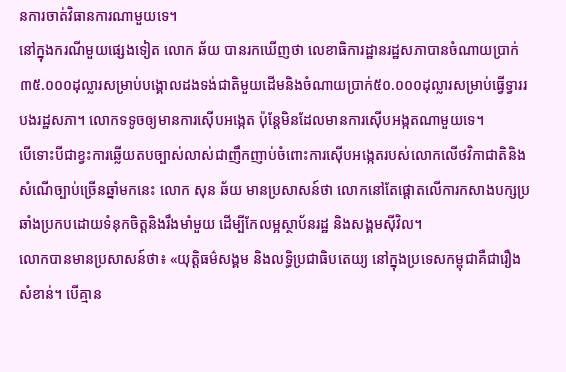នការចាត់វិធានការណាមួយទេ។
នៅក្នុងករណីមួយផ្សេងទៀត លោក ឆ័យ បានរកឃើញថា លេខាធិការដ្ឋានរដ្ឋសភាបានចំណាយប្រាក់៣៥.០០០ដុល្លារសម្រាប់បង្គោលដងទង់ជាតិមួយដើមនិងចំណាយប្រាក់៥០.០០០ដុល្លារសម្រាប់ធ្វើទ្វាររបងរដ្ឋសភា។ លោកទទូចឲ្យមានការស៊ើបអង្កេត ប៉ុន្តែមិនដែលមានការស៊ើបអង្កតណាមួយទេ។
បើទោះបីជាខ្វះការឆ្លើយតបច្បាស់លាស់ជាញឹកញាប់ចំពោះការស៊ើបអង្កេតរបស់លោកលើថវិកាជាតិនិងសំណើច្បាប់ច្រើនឆ្នាំមកនេះ លោក សុន ឆ័យ មានប្រសាសន៍ថា លោកនៅតែផ្តោតលើការកសាងបក្សប្រឆាំងប្រកបដោយទំនុកចិត្តនិងរឹងមាំមួយ ដើម្បីកែលម្អស្ថាប័នរដ្ឋ និងសង្គមស៊ីវិល។
លោកបានមានប្រសាសន៍ថា៖ «យុត្តិធម៌សង្គម និងលទ្ធិប្រជាធិបតេយ្យ នៅក្នុងប្រទេសកម្ពុជាគឺជារឿងសំខាន់។ បើគ្មាន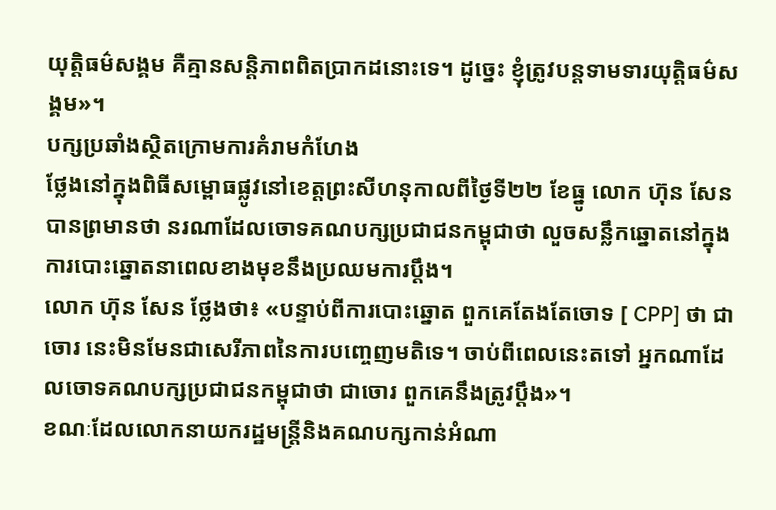យុត្តិធម៌សង្គម គឺគ្មានសន្តិភាពពិតប្រាកដនោះទេ។ ដូច្នេះ ខ្ញុំត្រូវបន្តទាមទារយុត្តិធម៌សង្គម»។
បក្សប្រឆាំងស្ថិតក្រោមការគំរាមកំហែង
ថ្លែងនៅក្នុងពិធីសម្ពោធផ្លូវនៅខេត្តព្រះសីហនុកាលពីថ្ងៃទី២២ ខែធ្នូ លោក ហ៊ុន សែន បានព្រមានថា នរណាដែលចោទគណបក្សប្រជាជនកម្ពុជាថា លួចសន្លឹកឆ្នោតនៅក្នុងការបោះឆ្នោតនាពេលខាងមុខនឹងប្រឈមការប្តឹង។
លោក ហ៊ុន សែន ថ្លែងថា៖ «បន្ទាប់ពីការបោះឆ្នោត ពួកគេតែងតែចោទ [ CPP] ថា ជាចោរ នេះមិនមែនជាសេរីភាពនៃការបញ្ចេញមតិទេ។ ចាប់ពីពេលនេះតទៅ អ្នកណាដែលចោទគណបក្សប្រជាជនកម្ពុជាថា ជាចោរ ពួកគេនឹងត្រូវប្តឹង»។
ខណៈដែលលោកនាយករដ្ឋមន្ត្រីនិងគណបក្សកាន់អំណា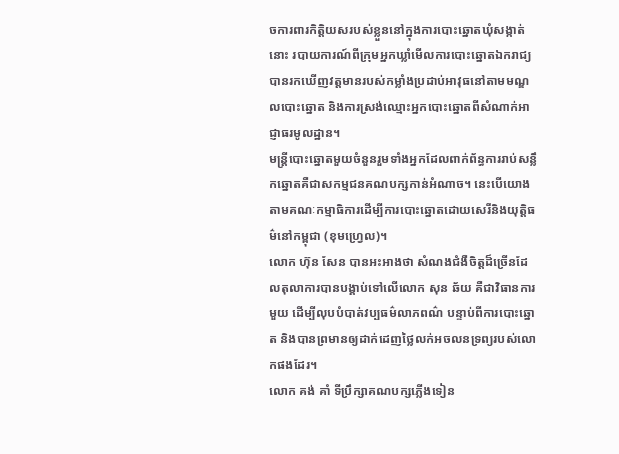ចការពារកិត្តិយសរបស់ខ្លួននៅក្នុងការបោះឆ្នោតឃុំសង្កាត់នោះ របាយការណ៍ពីក្រុមអ្នកឃ្លាំមើលការបោះឆ្នោតឯករាជ្យបានរកឃើញវត្តមានរបស់កម្លាំងប្រដាប់អាវុធនៅតាមមណ្ឌលបោះឆ្នោត និងការស្រង់ឈ្មោះអ្នកបោះឆ្នោតពីសំណាក់អាជ្ញាធរមូលដ្ឋាន។
មន្ត្រីបោះឆ្នោតមួយចំនួនរួមទាំងអ្នកដែលពាក់ព័ន្ធការរាប់សន្លឹកឆ្នោតគឺជាសកម្មជនគណបក្សកាន់អំណាច។ នេះបើយោងតាមគណៈកម្មាធិការដើម្បីការបោះឆ្នោតដោយសេរីនិងយុត្តិធម៌នៅកម្ពុជា (ខុមហ្វ្រេល)។
លោក ហ៊ុន សែន បានអះអាងថា សំណងជំងឺចិត្តដ៏ច្រើនដែលតុលាការបានបង្គាប់ទៅលើលោក សុន ឆ័យ គឺជាវិធានការមួយ ដើម្បីលុបបំបាត់វប្បធម៌លាភពណ៌ បន្ទាប់ពីការបោះឆ្នោត និងបានព្រមានឲ្យដាក់ដេញថ្លៃលក់អចលនទ្រព្យរបស់លោកផងដែរ។
លោក គង់ គាំ ទីប្រឹក្សាគណបក្សភ្លើងទៀន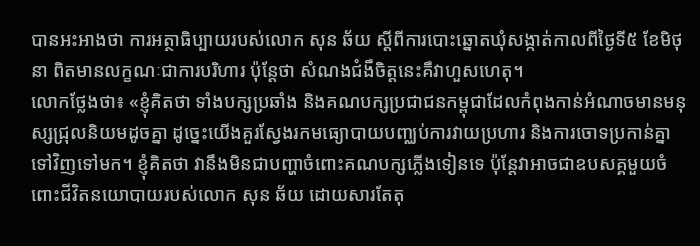បានអះអាងថា ការអត្ថាធិប្បាយរបស់លោក សុន ឆ័យ ស្តីពីការបោះឆ្នោតឃុំសង្កាត់កាលពីថ្ងៃទី៥ ខែមិថុនា ពិតមានលក្ខណៈជាការបរិហារ ប៉ុន្តែថា សំណងជំងឺចិត្តនេះគឺវាហួសហេតុ។
លោកថ្លែងថា៖ «ខ្ញុំគិតថា ទាំងបក្សប្រឆាំង និងគណបក្សប្រជាជនកម្ពុជាដែលកំពុងកាន់អំណាចមានមនុស្សជ្រុលនិយមដូចគ្នា ដូច្នេះយើងគួរស្វែងរកមធ្យោបាយបញ្ឈប់ការវាយប្រហារ និងការចោទប្រកាន់គ្នាទៅវិញទៅមក។ ខ្ញុំគិតថា វានឹងមិនជាបញ្ហាចំពោះគណបក្សភ្លើងទៀនទេ ប៉ុន្តែវាអាចជាឧបសគ្គមួយចំពោះជីវិតនយោបាយរបស់លោក សុន ឆ័យ ដោយសារតែតុ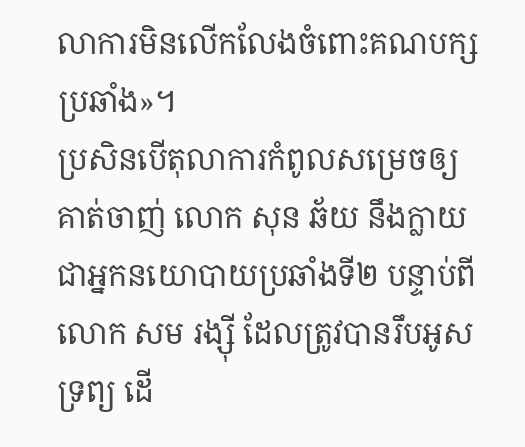លាការមិនលើកលែងចំពោះគណបក្សប្រឆាំង»។
ប្រសិនបើតុលាការកំពូលសម្រេចឲ្យគាត់ចាញ់ លោក សុន ឆ័យ នឹងក្លាយជាអ្នកនយោបាយប្រឆាំងទី២ បន្ទាប់ពីលោក សម រង្ស៊ី ដែលត្រូវបានរឹបអូសទ្រព្យ ដើ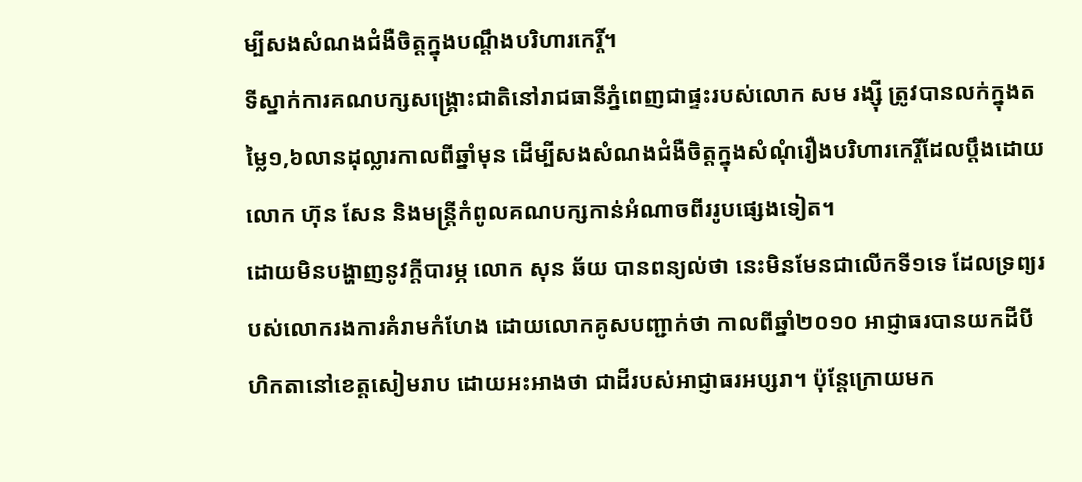ម្បីសងសំណងជំងឺចិត្តក្នុងបណ្តឹងបរិហារកេរ្តិ៍។
ទីស្នាក់ការគណបក្សសង្គ្រោះជាតិនៅរាជធានីភ្នំពេញជាផ្ទះរបស់លោក សម រង្ស៊ី ត្រូវបានលក់ក្នុងតម្លៃ១,៦លានដុល្លារកាលពីឆ្នាំមុន ដើម្បីសងសំណងជំងឺចិត្តក្នុងសំណុំរឿងបរិហារកេរ្តិ៍ដែលប្តឹងដោយលោក ហ៊ុន សែន និងមន្ត្រីកំពូលគណបក្សកាន់អំណាចពីររូបផ្សេងទៀត។
ដោយមិនបង្ហាញនូវក្តីបារម្ភ លោក សុន ឆ័យ បានពន្យល់ថា នេះមិនមែនជាលើកទី១ទេ ដែលទ្រព្យរបស់លោករងការគំរាមកំហែង ដោយលោកគូសបញ្ជាក់ថា កាលពីឆ្នាំ២០១០ អាជ្ញាធរបានយកដីបីហិកតានៅខេត្តសៀមរាប ដោយអះអាងថា ជាដីរបស់អាជ្ញាធរអប្សរា។ ប៉ុន្តែក្រោយមក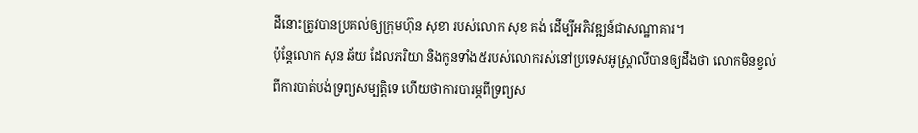ដីនោះត្រូវបានប្រគល់ឲ្យក្រុមហ៊ុន សុខា របស់លោក សុខ គង់ ដើម្បីអភិវឌ្ឍន៍ជាសណ្ឋាគារ។
ប៉ុន្តែលោក សុន ឆ័យ ដែលភរិយា និងកូនទាំង៥របស់លោករស់នៅប្រទេសអូស្ត្រាលីបានឲ្យដឹងថា លោកមិនខ្វល់ពីការបាត់បង់ទ្រព្យសម្បត្តិទេ ហើយថាការបារម្ភពីទ្រព្យស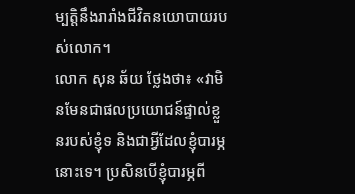ម្បត្តិនឹងរារាំងជីវិតនយោបាយរបស់លោក។
លោក សុន ឆ័យ ថ្លែងថា៖ «វាមិនមែនជាផលប្រយោជន៍ផ្ទាល់ខ្លួនរបស់ខ្ញុំទ និងជាអ្វីដែលខ្ញុំបារម្ភនោះទេ។ ប្រសិនបើខ្ញុំបារម្ភពី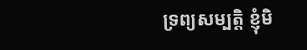ទ្រព្យសម្បត្តិ ខ្ញុំមិ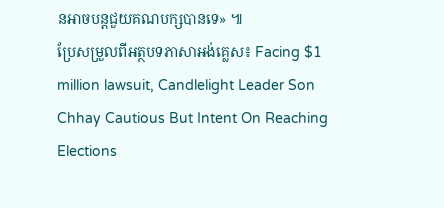នអាចបន្តជួយគណបក្សបានទេ» ៕
ប្រែសម្រួលពីអត្ថបទភាសាអង់គ្លេស៖ Facing $1 million lawsuit, Candlelight Leader Son Chhay Cautious But Intent On Reaching Elections